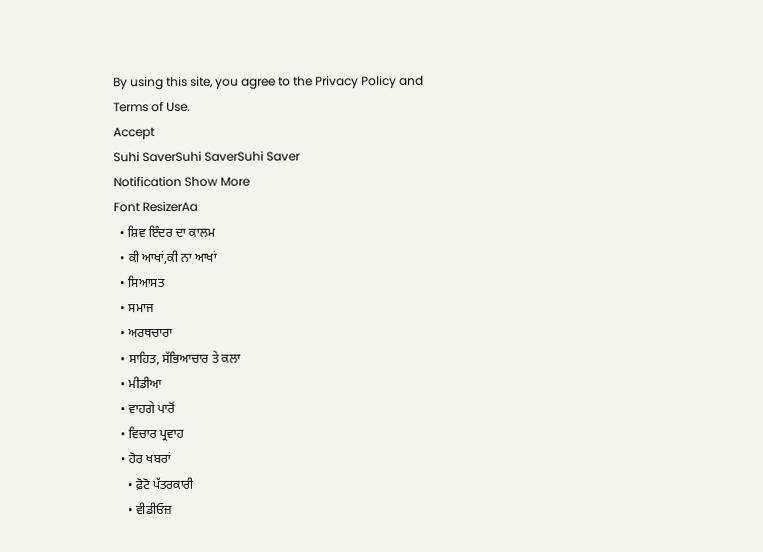By using this site, you agree to the Privacy Policy and Terms of Use.
Accept
Suhi SaverSuhi SaverSuhi Saver
Notification Show More
Font ResizerAa
  • ਸ਼ਿਵ ਇੰਦਰ ਦਾ ਕਾਲਮ
  • ਕੀ ਆਖਾਂ,ਕੀ ਨਾ ਆਖਾਂ
  • ਸਿਆਸਤ
  • ਸਮਾਜ
  • ਅਰਥਚਾਰਾ
  • ਸਾਹਿਤ, ਸੱਭਿਆਚਾਰ ਤੇ ਕਲਾ
  • ਮੀਡੀਆ
  • ਵਾਹਗੇ ਪਾਰੋਂ
  • ਵਿਚਾਰ ਪ੍ਰਵਾਹ
  • ਹੋਰ ਖਬਰਾਂ
    • ਫ਼ੋਟੋ ਪੱਤਰਕਾਰੀ
    • ਵੀਡੀਓਜ਼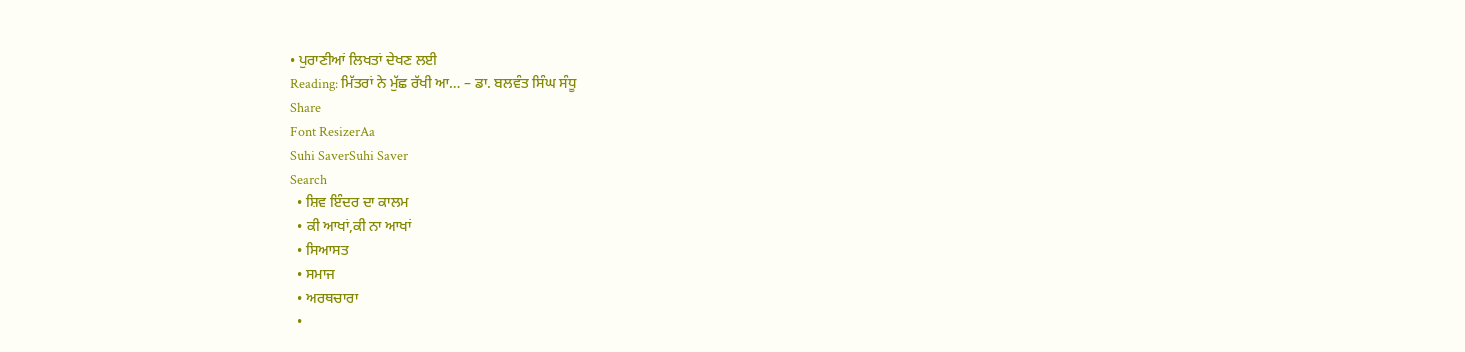• ਪੁਰਾਣੀਆਂ ਲਿਖਤਾਂ ਦੇਖਣ ਲਈ
Reading: ਮਿੱਤਰਾਂ ਨੇ ਮੁੱਛ ਰੱਖੀ ਆ… – ਡਾ. ਬਲਵੰਤ ਸਿੰਘ ਸੰਧੂ
Share
Font ResizerAa
Suhi SaverSuhi Saver
Search
  • ਸ਼ਿਵ ਇੰਦਰ ਦਾ ਕਾਲਮ
  • ਕੀ ਆਖਾਂ,ਕੀ ਨਾ ਆਖਾਂ
  • ਸਿਆਸਤ
  • ਸਮਾਜ
  • ਅਰਥਚਾਰਾ
  •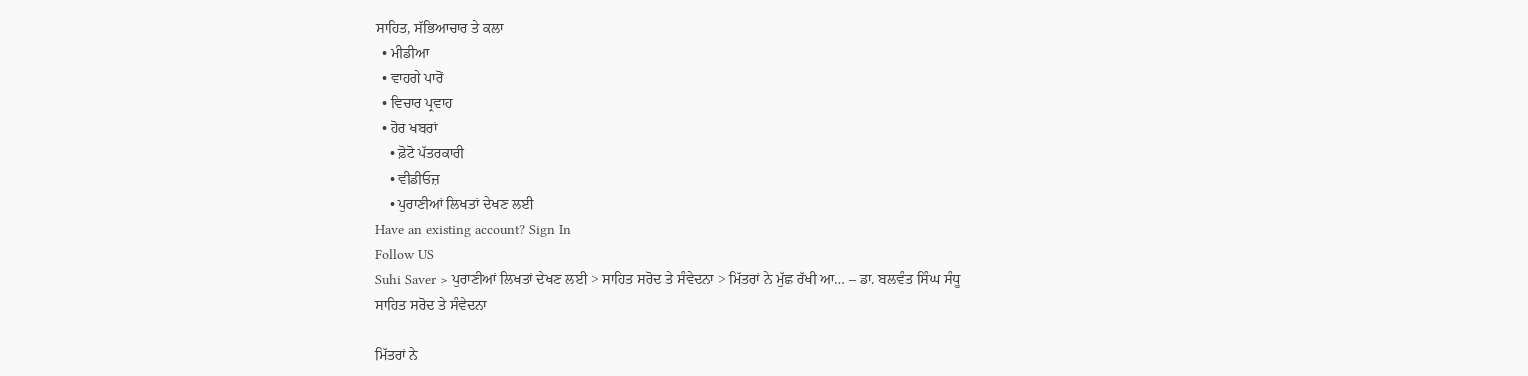ਸਾਹਿਤ, ਸੱਭਿਆਚਾਰ ਤੇ ਕਲਾ
  • ਮੀਡੀਆ
  • ਵਾਹਗੇ ਪਾਰੋਂ
  • ਵਿਚਾਰ ਪ੍ਰਵਾਹ
  • ਹੋਰ ਖਬਰਾਂ
    • ਫ਼ੋਟੋ ਪੱਤਰਕਾਰੀ
    • ਵੀਡੀਓਜ਼
    • ਪੁਰਾਣੀਆਂ ਲਿਖਤਾਂ ਦੇਖਣ ਲਈ
Have an existing account? Sign In
Follow US
Suhi Saver > ਪੁਰਾਣੀਆਂ ਲਿਖਤਾਂ ਦੇਖਣ ਲਈ > ਸਾਹਿਤ ਸਰੋਦ ਤੇ ਸੰਵੇਦਨਾ > ਮਿੱਤਰਾਂ ਨੇ ਮੁੱਛ ਰੱਖੀ ਆ… – ਡਾ. ਬਲਵੰਤ ਸਿੰਘ ਸੰਧੂ
ਸਾਹਿਤ ਸਰੋਦ ਤੇ ਸੰਵੇਦਨਾ

ਮਿੱਤਰਾਂ ਨੇ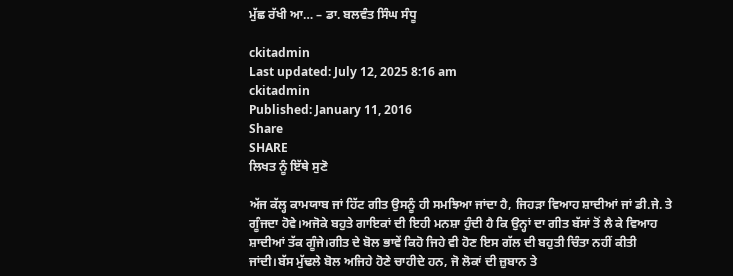ਮੁੱਛ ਰੱਖੀ ਆ… – ਡਾ. ਬਲਵੰਤ ਸਿੰਘ ਸੰਧੂ

ckitadmin
Last updated: July 12, 2025 8:16 am
ckitadmin
Published: January 11, 2016
Share
SHARE
ਲਿਖਤ ਨੂੰ ਇੱਥੇ ਸੁਣੋ

ਅੱਜ ਕੱਲ੍ਹ ਕਾਮਯਾਬ ਜਾਂ ਹਿੱਟ ਗੀਤ ਉਸਨੂੰ ਹੀ ਸਮਝਿਆ ਜਾਂਦਾ ਹੈ, ਜਿਹੜਾ ਵਿਆਹ ਸ਼ਾਦੀਆਂ ਜਾਂ ਡੀ.ਜੇ. ਤੇ ਗੂੰਜਦਾ ਹੋਵੇ।ਅਜੋਕੇ ਬਹੁਤੇ ਗਾਇਕਾਂ ਦੀ ਇਹੀ ਮਨਸ਼ਾ ਹੁੰਦੀ ਹੈ ਕਿ ਉਨ੍ਹਾਂ ਦਾ ਗੀਤ ਬੱਸਾਂ ਤੋਂ ਲੈ ਕੇ ਵਿਆਹ ਸ਼ਾਦੀਆਂ ਤੱਕ ਗੂੰਜੇ।ਗੀਤ ਦੇ ਬੋਲ ਭਾਵੇਂ ਕਿਹੋ ਜਿਹੇ ਵੀ ਹੋਣ ਇਸ ਗੱਲ ਦੀ ਬਹੁਤੀ ਚਿੰਤਾ ਨਹੀਂ ਕੀਤੀ ਜਾਂਦੀ।ਬੱਸ ਮੁੱਢਲੇ ਬੋਲ ਅਜਿਹੇ ਹੋਣੇ ਚਾਹੀਦੇ ਹਨ, ਜੋ ਲੋਕਾਂ ਦੀ ਜ਼ੁਬਾਨ ਤੇ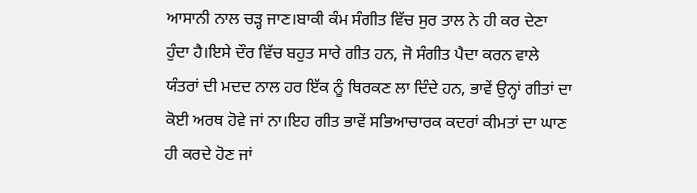ਆਸਾਨੀ ਨਾਲ ਚੜ੍ਹ ਜਾਣ।ਬਾਕੀ ਕੰਮ ਸੰਗੀਤ ਵਿੱਚ ਸੁਰ ਤਾਲ ਨੇ ਹੀ ਕਰ ਦੇਣਾ ਹੁੰਦਾ ਹੈ।ਇਸੇ ਦੌਰ ਵਿੱਚ ਬਹੁਤ ਸਾਰੇ ਗੀਤ ਹਨ, ਜੋ ਸੰਗੀਤ ਪੈਦਾ ਕਰਨ ਵਾਲੇ ਯੰਤਰਾਂ ਦੀ ਮਦਦ ਨਾਲ ਹਰ ਇੱਕ ਨੂੰ ਥਿਰਕਣ ਲਾ ਦਿੰਦੇ ਹਨ, ਭਾਵੇਂ ਉਨ੍ਹਾਂ ਗੀਤਾਂ ਦਾ ਕੋਈ ਅਰਥ ਹੋਵੇ ਜਾਂ ਨਾ।ਇਹ ਗੀਤ ਭਾਵੇਂ ਸਭਿਆਚਾਰਕ ਕਦਰਾਂ ਕੀਮਤਾਂ ਦਾ ਘਾਣ ਹੀ ਕਰਦੇ ਹੋਣ ਜਾਂ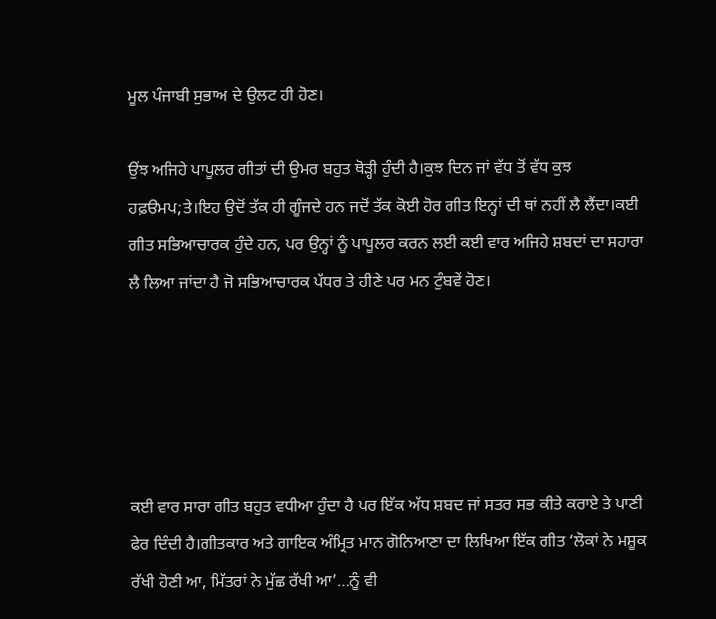ਮੂਲ ਪੰਜਾਬੀ ਸੁਭਾਅ ਦੇ ਉਲਟ ਹੀ ਹੋਣ।

ਉਂਝ ਅਜਿਹੇ ਪਾਪੂਲਰ ਗੀਤਾਂ ਦੀ ਉਮਰ ਬਹੁਤ ਥੋੜ੍ਹੀ ਹੁੰਦੀ ਹੈ।ਕੁਝ ਦਿਨ ਜਾਂ ਵੱਧ ਤੋਂ ਵੱਧ ਕੁਝ ਹਫ਼ੳਮਪ;ਤੇ।ਇਹ ਉਦੋਂ ਤੱਕ ਹੀ ਗੂੰਜਦੇ ਹਨ ਜਦੋਂ ਤੱਕ ਕੋਈ ਹੋਰ ਗੀਤ ਇਨ੍ਹਾਂ ਦੀ ਥਾਂ ਨਹੀਂ ਲੈ ਲੈਂਦਾ।ਕਈ ਗੀਤ ਸਭਿਆਚਾਰਕ ਹੁੰਦੇ ਹਨ, ਪਰ ਉਨ੍ਹਾਂ ਨੂੰ ਪਾਪੂਲਰ ਕਰਨ ਲਈ ਕਈ ਵਾਰ ਅਜਿਹੇ ਸ਼ਬਦਾਂ ਦਾ ਸਹਾਰਾ ਲੈ ਲਿਆ ਜਾਂਦਾ ਹੈ ਜੋ ਸਭਿਆਚਾਰਕ ਪੱਧਰ ਤੇ ਹੀਣੇ ਪਰ ਮਨ ਟੁੰਬਵੇਂ ਹੋਣ।





ਕਈ ਵਾਰ ਸਾਰਾ ਗੀਤ ਬਹੁਤ ਵਧੀਆ ਹੁੰਦਾ ਹੈ ਪਰ ਇੱਕ ਅੱਧ ਸ਼ਬਦ ਜਾਂ ਸਤਰ ਸਭ ਕੀਤੇ ਕਰਾਏ ਤੇ ਪਾਣੀ ਫੇਰ ਦਿੰਦੀ ਹੈ।ਗੀਤਕਾਰ ਅਤੇ ਗਾਇਕ ਅੰਮ੍ਰਿਤ ਮਾਨ ਗੋਨਿਆਣਾ ਦਾ ਲਿਖਿਆ ਇੱਕ ਗੀਤ ‘ਲੋਕਾਂ ਨੇ ਮਸ਼ੂਕ ਰੱਖੀ ਹੋਣੀ ਆ, ਮਿੱਤਰਾਂ ਨੇ ਮੁੱਛ ਰੱਖੀ ਆ’…ਨੂੰ ਵੀ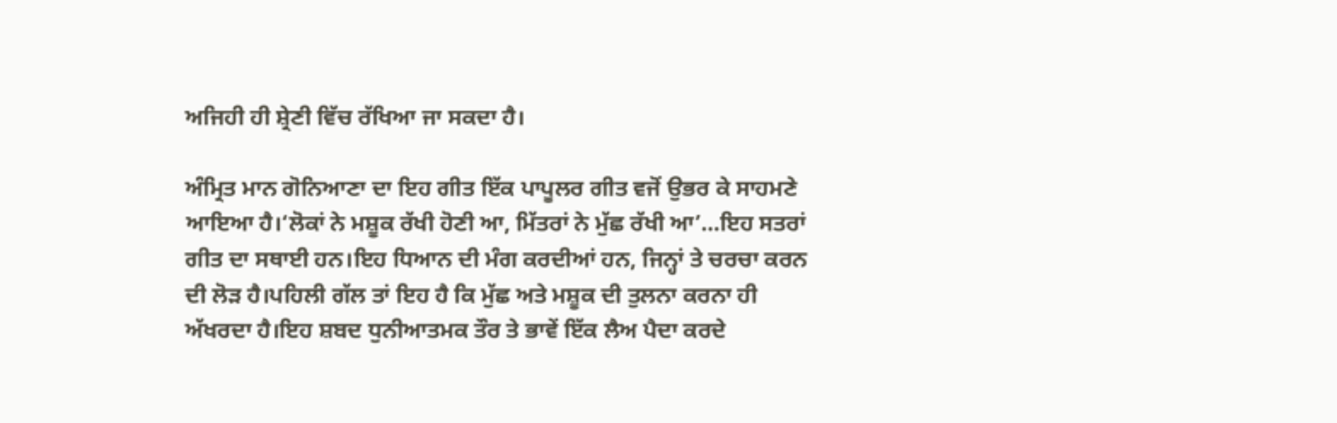ਅਜਿਹੀ ਹੀ ਸ਼੍ਰੇਣੀ ਵਿੱਚ ਰੱਖਿਆ ਜਾ ਸਕਦਾ ਹੈ।

ਅੰਮ੍ਰਿਤ ਮਾਨ ਗੋਨਿਆਣਾ ਦਾ ਇਹ ਗੀਤ ਇੱਕ ਪਾਪੂਲਰ ਗੀਤ ਵਜੋਂ ਉਭਰ ਕੇ ਸਾਹਮਣੇ ਆਇਆ ਹੈ।‘ਲੋਕਾਂ ਨੇ ਮਸ਼ੂਕ ਰੱਖੀ ਹੋਣੀ ਆ, ਮਿੱਤਰਾਂ ਨੇ ਮੁੱਛ ਰੱਖੀ ਆ’…ਇਹ ਸਤਰਾਂ ਗੀਤ ਦਾ ਸਥਾਈ ਹਨ।ਇਹ ਧਿਆਨ ਦੀ ਮੰਗ ਕਰਦੀਆਂ ਹਨ, ਜਿਨ੍ਹਾਂ ਤੇ ਚਰਚਾ ਕਰਨ ਦੀ ਲੋੜ ਹੈ।ਪਹਿਲੀ ਗੱਲ ਤਾਂ ਇਹ ਹੈ ਕਿ ਮੁੱਛ ਅਤੇ ਮਸ਼ੂਕ ਦੀ ਤੁਲਨਾ ਕਰਨਾ ਹੀ ਅੱਖਰਦਾ ਹੈ।ਇਹ ਸ਼ਬਦ ਧੁਨੀਆਤਮਕ ਤੌਰ ਤੇ ਭਾਵੇਂ ਇੱਕ ਲੈਅ ਪੈਦਾ ਕਰਦੇ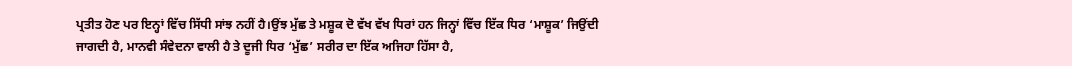ਪ੍ਰਤੀਤ ਹੋਣ ਪਰ ਇਨ੍ਹਾਂ ਵਿੱਚ ਸਿੱਧੀ ਸਾਂਝ ਨਹੀਂ ਹੈ।ਉਂਝ ਮੁੱਛ ਤੇ ਮਸ਼ੂਕ ਦੋ ਵੱਖ ਵੱਖ ਧਿਰਾਂ ਹਨ ਜਿਨ੍ਹਾਂ ਵਿੱਚ ਇੱਕ ਧਿਰ ‘ਮਾਸ਼ੂਕ’ ਜਿਉਂਦੀ ਜਾਗਦੀ ਹੈ, ਮਾਨਵੀ ਸੰਵੇਦਨਾ ਵਾਲੀ ਹੈ ਤੇ ਦੂਜੀ ਧਿਰ ‘ਮੁੱਛ’ ਸਰੀਰ ਦਾ ਇੱਕ ਅਜਿਹਾ ਹਿੱਸਾ ਹੈ,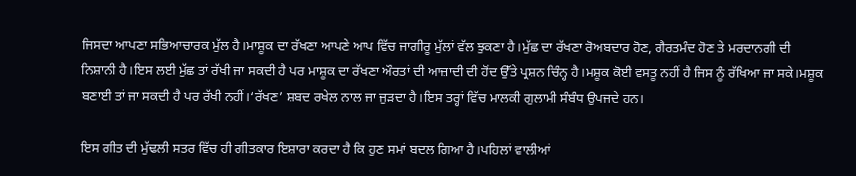ਜਿਸਦਾ ਆਪਣਾ ਸਭਿਆਚਾਰਕ ਮੁੱਲ ਹੈ।ਮਾਸ਼ੂਕ ਦਾ ਰੱਖਣਾ ਆਪਣੇ ਆਪ ਵਿੱਚ ਜਾਗੀਰੂ ਮੁੱਲਾਂ ਵੱਲ ਝੁਕਣਾ ਹੈ।ਮੁੱਛ ਦਾ ਰੱਖਣਾ ਰੋਅਬਦਾਰ ਹੋਣ, ਗੈਰਤਮੰਦ ਹੋਣ ਤੇ ਮਰਦਾਨਗੀ ਦੀ ਨਿਸ਼ਾਨੀ ਹੈ।ਇਸ ਲਈ ਮੁੱਛ ਤਾਂ ਰੱਖੀ ਜਾ ਸਕਦੀ ਹੈ ਪਰ ਮਾਸ਼ੂਕ ਦਾ ਰੱਖਣਾ ਔਰਤਾਂ ਦੀ ਆਜ਼ਾਦੀ ਦੀ ਹੋਂਦ ਉੱਤੇ ਪ੍ਰਸ਼ਨ ਚਿੰਨ੍ਹ ਹੈ।ਮਸ਼ੂਕ ਕੋਈ ਵਸਤੂ ਨਹੀਂ ਹੈ ਜਿਸ ਨੂੰ ਰੱਖਿਆ ਜਾ ਸਕੇ।ਮਸ਼ੂਕ ਬਣਾਈ ਤਾਂ ਜਾ ਸਕਦੀ ਹੈ ਪਰ ਰੱਖੀ ਨਹੀਂ।‘ਰੱਖਣ’ ਸ਼ਬਦ ਰਖੇਲ ਨਾਲ ਜਾ ਜੁੜਦਾ ਹੈ।ਇਸ ਤਰ੍ਹਾਂ ਵਿੱਚ ਮਾਲਕੀ ਗੁਲਾਮੀ ਸੰਬੰਧ ਉਪਜਦੇ ਹਨ।

ਇਸ ਗੀਤ ਦੀ ਮੁੱਢਲੀ ਸਤਰ ਵਿੱਚ ਹੀ ਗੀਤਕਾਰ ਇਸ਼ਾਰਾ ਕਰਦਾ ਹੈ ਕਿ ਹੁਣ ਸਮਾਂ ਬਦਲ ਗਿਆ ਹੈ।ਪਹਿਲਾਂ ਵਾਲੀਆਂ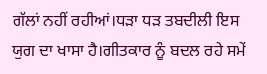ਗੱਲਾਂ ਨਹੀਂ ਰਹੀਆਂ।ਧੜਾ ਧੜ ਤਬਦੀਲੀ ਇਸ ਯੁਗ ਦਾ ਖਾਸਾ ਹੈ।ਗੀਤਕਾਰ ਨੂੰ ਬਦਲ ਰਹੇ ਸਮੇਂ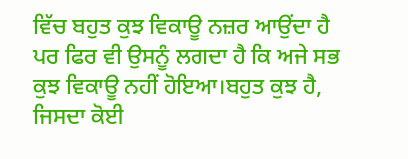ਵਿੱਚ ਬਹੁਤ ਕੁਝ ਵਿਕਾਊ ਨਜ਼ਰ ਆਉਂਦਾ ਹੈ ਪਰ ਫਿਰ ਵੀ ਉਸਨੂੰ ਲਗਦਾ ਹੈ ਕਿ ਅਜੇ ਸਭ ਕੁਝ ਵਿਕਾਊ ਨਹੀਂ ਹੋਇਆ।ਬਹੁਤ ਕੁਝ ਹੈ, ਜਿਸਦਾ ਕੋਈ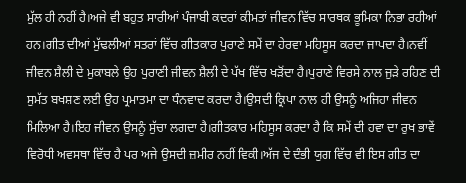ਮੁੱਲ ਹੀ ਨਹੀਂ ਹੈ।ਅਜੇ ਵੀ ਬਹੁਤ ਸਾਰੀਆਂ ਪੰਜਾਬੀ ਕਦਰਾਂ ਕੀਮਤਾਂ ਜੀਵਨ ਵਿੱਚ ਸਾਰਥਕ ਭੂਮਿਕਾ ਨਿਭਾ ਰਹੀਆਂ ਹਨ।ਗੀਤ ਦੀਆਂ ਮੁੱਢਲੀਆਂ ਸਤਰਾਂ ਵਿੱਚ ਗੀਤਕਾਰ ਪੁਰਾਣੇ ਸਮੇਂ ਦਾ ਹੇਰਵਾ ਮਹਿਸੂਸ ਕਰਦਾ ਜਾਪਦਾ ਹੈ।ਨਵੀਂ ਜੀਵਨ ਸ਼ੈਲੀ ਦੇ ਮੁਕਾਬਲੇ ਉਹ ਪੁਰਾਣੀ ਜੀਵਨ ਸ਼ੈਲੀ ਦੇ ਪੱਖ ਵਿੱਚ ਖੜੋਂਦਾ ਹੈ।ਪੁਰਾਣੇ ਵਿਰਸੇ ਨਾਲ ਜੁੜੇ ਰਹਿਣ ਦੀ ਸੁਮੱਤ ਬਖਸ਼ਣ ਲਈ ਉਹ ਪ੍ਰਮਾਤਮਾ ਦਾ ਧੰਨਵਾਦ ਕਰਦਾ ਹੈ।ਉਸਦੀ ਕ੍ਰਿਪਾ ਨਾਲ ਹੀ ਉਸਨੂੰ ਅਜਿਹਾ ਜੀਵਨ ਮਿਲਿਆ ਹੈ।ਇਹ ਜੀਵਨ ਉਸਨੂੰ ਸੁੱਚਾ ਲਗਦਾ ਹੈ।ਗੀਤਕਾਰ ਮਹਿਸੂਸ ਕਰਦਾ ਹੈ ਕਿ ਸਮੇਂ ਦੀ ਹਵਾ ਦਾ ਰੁਖ ਭਾਵੇਂ ਵਿਰੋਧੀ ਅਵਸਥਾ ਵਿੱਚ ਹੈ ਪਰ ਅਜੇ ਉਸਦੀ ਜ਼ਮੀਰ ਨਹੀਂ ਵਿਕੀ।ਅੱਜ ਦੇ ਦੰਭੀ ਯੁਗ ਵਿੱਚ ਵੀ ਇਸ ਗੀਤ ਦਾ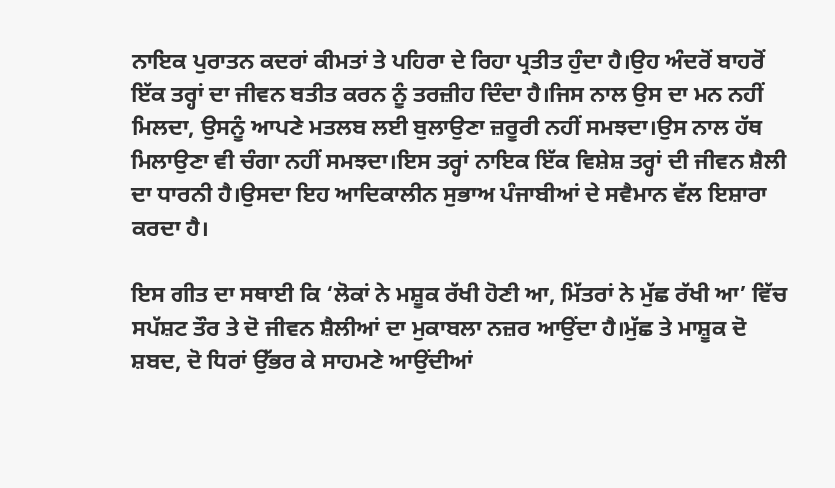ਨਾਇਕ ਪੁਰਾਤਨ ਕਦਰਾਂ ਕੀਮਤਾਂ ਤੇ ਪਹਿਰਾ ਦੇ ਰਿਹਾ ਪ੍ਰਤੀਤ ਹੁੰਦਾ ਹੈ।ਉਹ ਅੰਦਰੋਂ ਬਾਹਰੋਂ ਇੱਕ ਤਰ੍ਹਾਂ ਦਾ ਜੀਵਨ ਬਤੀਤ ਕਰਨ ਨੂੰ ਤਰਜ਼ੀਹ ਦਿੰਦਾ ਹੈ।ਜਿਸ ਨਾਲ ਉਸ ਦਾ ਮਨ ਨਹੀਂ ਮਿਲਦਾ, ਉਸਨੂੰ ਆਪਣੇ ਮਤਲਬ ਲਈ ਬੁਲਾਉਣਾ ਜ਼ਰੂਰੀ ਨਹੀਂ ਸਮਝਦਾ।ਉਸ ਨਾਲ ਹੱਥ ਮਿਲਾਉਣਾ ਵੀ ਚੰਗਾ ਨਹੀਂ ਸਮਝਦਾ।ਇਸ ਤਰ੍ਹਾਂ ਨਾਇਕ ਇੱਕ ਵਿਸ਼ੇਸ਼ ਤਰ੍ਹਾਂ ਦੀ ਜੀਵਨ ਸ਼ੈਲੀ ਦਾ ਧਾਰਨੀ ਹੈ।ਉਸਦਾ ਇਹ ਆਦਿਕਾਲੀਨ ਸੁਭਾਅ ਪੰਜਾਬੀਆਂ ਦੇ ਸਵੈਮਾਨ ਵੱਲ ਇਸ਼ਾਰਾ ਕਰਦਾ ਹੈ।

ਇਸ ਗੀਤ ਦਾ ਸਥਾਈ ਕਿ ‘ਲੋਕਾਂ ਨੇ ਮਸ਼ੂਕ ਰੱਖੀ ਹੋਣੀ ਆ, ਮਿੱਤਰਾਂ ਨੇ ਮੁੱਛ ਰੱਖੀ ਆ’ ਵਿੱਚ ਸਪੱਸ਼ਟ ਤੌਰ ਤੇ ਦੋ ਜੀਵਨ ਸ਼ੈਲੀਆਂ ਦਾ ਮੁਕਾਬਲਾ ਨਜ਼ਰ ਆਉਂਦਾ ਹੈ।ਮੁੱਛ ਤੇ ਮਾਸ਼ੂਕ ਦੋ ਸ਼ਬਦ, ਦੋ ਧਿਰਾਂ ਉੱਭਰ ਕੇ ਸਾਹਮਣੇ ਆਉਂਦੀਆਂ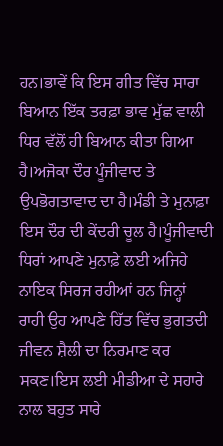ਹਨ।ਭਾਵੇਂ ਕਿ ਇਸ ਗੀਤ ਵਿੱਚ ਸਾਰਾ ਬਿਆਨ ਇੱਕ ਤਰਫ਼ਾ ਭਾਵ ਮੁੱਛ ਵਾਲੀ ਧਿਰ ਵੱਲੋਂ ਹੀ ਬਿਆਨ ਕੀਤਾ ਗਿਆ ਹੈ।ਅਜੋਕਾ ਦੌਰ ਪੂੰਜੀਵਾਦ ਤੇ ਉਪਭੋਗਤਾਵਾਦ ਦਾ ਹੈ।ਮੰਡੀ ਤੇ ਮੁਨਾਫ਼ਾ ਇਸ ਦੌਰ ਦੀ ਕੇਂਦਰੀ ਚੂਲ ਹੈ।ਪੂੰਜੀਵਾਦੀ ਧਿਰਾਂ ਆਪਣੇ ਮੁਨਾਫ਼ੇ ਲਈ ਅਜਿਹੇ ਨਾਇਕ ਸਿਰਜ ਰਹੀਆਂ ਹਨ ਜਿਨ੍ਹਾਂ ਰਾਹੀ ਉਹ ਆਪਣੇ ਹਿੱਤ ਵਿੱਚ ਭੁਗਤਦੀ ਜੀਵਨ ਸ਼ੈਲੀ ਦਾ ਨਿਰਮਾਣ ਕਰ ਸਕਣ।ਇਸ ਲਈ ਮੀਡੀਆ ਦੇ ਸਹਾਰੇ ਨਾਲ ਬਹੁਤ ਸਾਰੇ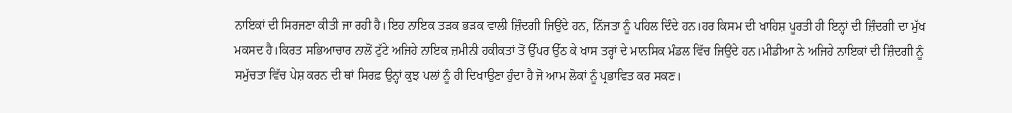ਨਾਇਕਾਂ ਦੀ ਸਿਰਜਣਾ ਕੀਤੀ ਜਾ ਰਹੀ ਹੈ।ਇਹ ਨਾਇਕ ਤੜਕ ਭੜਕ ਵਾਲੀ ਜ਼ਿੰਦਗੀ ਜਿਉਂਦੇ ਹਨ, ਨਿੱਜਤਾ ਨੂੰ ਪਹਿਲ ਦਿੰਦੇ ਹਨ।ਹਰ ਕਿਸਮ ਦੀ ਖਾਹਿਸ਼ ਪੂਰਤੀ ਹੀ ਇਨ੍ਹਾਂ ਦੀ ਜ਼ਿੰਦਗੀ ਦਾ ਮੁੱਖ ਮਕਸਦ ਹੈ।ਕਿਰਤ ਸਭਿਆਚਾਰ ਨਾਲੋਂ ਟੁੱਟੇ ਅਜਿਹੇ ਨਾਇਕ ਜ਼ਮੀਨੀ ਹਕੀਕਤਾਂ ਤੋਂ ਉੱਪਰ ਉੱਠ ਕੇ ਖਾਸ ਤਰ੍ਹਾਂ ਦੇ ਮਾਨਸਿਕ ਮੰਡਲ ਵਿੱਚ ਜਿਉਂਦੇ ਹਨ।ਮੀਡੀਆ ਨੇ ਅਜਿਹੇ ਨਾਇਕਾਂ ਦੀ ਜ਼ਿੰਦਗੀ ਨੂੰ ਸਮੁੱਚਤਾ ਵਿੱਚ ਪੇਸ਼ ਕਰਨ ਦੀ ਥਾਂ ਸਿਰਫ਼ ਉਨ੍ਹਾਂ ਕੁਝ ਪਲਾਂ ਨੂੰ ਹੀ ਦਿਖਾਉਣਾ ਹੁੰਦਾ ਹੈ ਜੋ ਆਮ ਲੋਕਾਂ ਨੂੰ ਪ੍ਰਭਾਵਿਤ ਕਰ ਸਕਣ।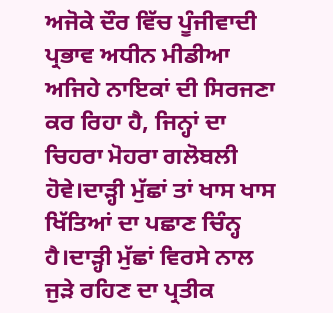ਅਜੋਕੇ ਦੌਰ ਵਿੱਚ ਪੂੰਜੀਵਾਦੀ ਪ੍ਰਭਾਵ ਅਧੀਨ ਮੀਡੀਆ ਅਜਿਹੇ ਨਾਇਕਾਂ ਦੀ ਸਿਰਜਣਾ ਕਰ ਰਿਹਾ ਹੈ, ਜਿਨ੍ਹਾਂ ਦਾ ਚਿਹਰਾ ਮੋਹਰਾ ਗਲੋਬਲੀ ਹੋਵੇ।ਦਾੜ੍ਹੀ ਮੁੱਛਾਂ ਤਾਂ ਖਾਸ ਖਾਸ ਖਿੱਤਿਆਂ ਦਾ ਪਛਾਣ ਚਿੰਨ੍ਹ ਹੈ।ਦਾੜ੍ਹੀ ਮੁੱਛਾਂ ਵਿਰਸੇ ਨਾਲ ਜੁੜੇ ਰਹਿਣ ਦਾ ਪ੍ਰਤੀਕ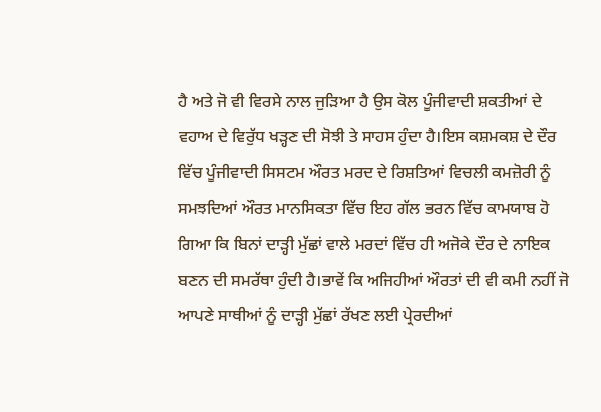ਹੈ ਅਤੇ ਜੋ ਵੀ ਵਿਰਸੇ ਨਾਲ ਜੁੜਿਆ ਹੈ ਉਸ ਕੋਲ ਪੂੰਜੀਵਾਦੀ ਸ਼ਕਤੀਆਂ ਦੇ ਵਹਾਅ ਦੇ ਵਿਰੁੱਧ ਖੜ੍ਹਣ ਦੀ ਸੋਝੀ ਤੇ ਸਾਹਸ ਹੁੰਦਾ ਹੈ।ਇਸ ਕਸ਼ਮਕਸ਼ ਦੇ ਦੌਰ ਵਿੱਚ ਪੂੰਜੀਵਾਦੀ ਸਿਸਟਮ ਔਰਤ ਮਰਦ ਦੇ ਰਿਸ਼ਤਿਆਂ ਵਿਚਲੀ ਕਮਜ਼ੋਰੀ ਨੂੰ ਸਮਝਦਿਆਂ ਔਰਤ ਮਾਨਸਿਕਤਾ ਵਿੱਚ ਇਹ ਗੱਲ ਭਰਨ ਵਿੱਚ ਕਾਮਯਾਬ ਹੋ ਗਿਆ ਕਿ ਬਿਨਾਂ ਦਾੜ੍ਹੀ ਮੁੱਛਾਂ ਵਾਲੇ ਮਰਦਾਂ ਵਿੱਚ ਹੀ ਅਜੋਕੇ ਦੌਰ ਦੇ ਨਾਇਕ ਬਣਨ ਦੀ ਸਮਰੱਥਾ ਹੁੰਦੀ ਹੈ।ਭਾਵੇਂ ਕਿ ਅਜਿਹੀਆਂ ਔਰਤਾਂ ਦੀ ਵੀ ਕਮੀ ਨਹੀਂ ਜੋ ਆਪਣੇ ਸਾਥੀਆਂ ਨੂੰ ਦਾੜ੍ਹੀ ਮੁੱਛਾਂ ਰੱਖਣ ਲਈ ਪ੍ਰੇਰਦੀਆਂ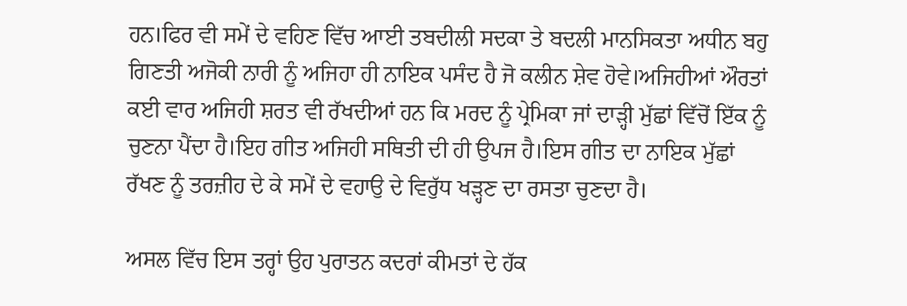ਹਨ।ਫਿਰ ਵੀ ਸਮੇਂ ਦੇ ਵਹਿਣ ਵਿੱਚ ਆਈ ਤਬਦੀਲੀ ਸਦਕਾ ਤੇ ਬਦਲੀ ਮਾਨਸਿਕਤਾ ਅਧੀਨ ਬਹੁ ਗਿਣਤੀ ਅਜੋਕੀ ਨਾਰੀ ਨੂੰ ਅਜਿਹਾ ਹੀ ਨਾਇਕ ਪਸੰਦ ਹੈ ਜੋ ਕਲੀਨ ਸ਼ੇਵ ਹੋਵੇ।ਅਜਿਹੀਆਂ ਔਰਤਾਂ ਕਈ ਵਾਰ ਅਜਿਹੀ ਸ਼ਰਤ ਵੀ ਰੱਖਦੀਆਂ ਹਨ ਕਿ ਮਰਦ ਨੂੰ ਪ੍ਰੇਮਿਕਾ ਜਾਂ ਦਾੜ੍ਹੀ ਮੁੱਛਾਂ ਵਿੱਚੋਂ ਇੱਕ ਨੂੰ ਚੁਣਨਾ ਪੈਂਦਾ ਹੈ।ਇਹ ਗੀਤ ਅਜਿਹੀ ਸਥਿਤੀ ਦੀ ਹੀ ਉਪਜ ਹੈ।ਇਸ ਗੀਤ ਦਾ ਨਾਇਕ ਮੁੱਛਾਂ ਰੱਖਣ ਨੂੰ ਤਰਜ਼ੀਹ ਦੇ ਕੇ ਸਮੇਂ ਦੇ ਵਹਾਉ ਦੇ ਵਿਰੁੱਧ ਖੜ੍ਹਣ ਦਾ ਰਸਤਾ ਚੁਣਦਾ ਹੈ।

ਅਸਲ ਵਿੱਚ ਇਸ ਤਰ੍ਹਾਂ ਉਹ ਪੁਰਾਤਨ ਕਦਰਾਂ ਕੀਮਤਾਂ ਦੇ ਹੱਕ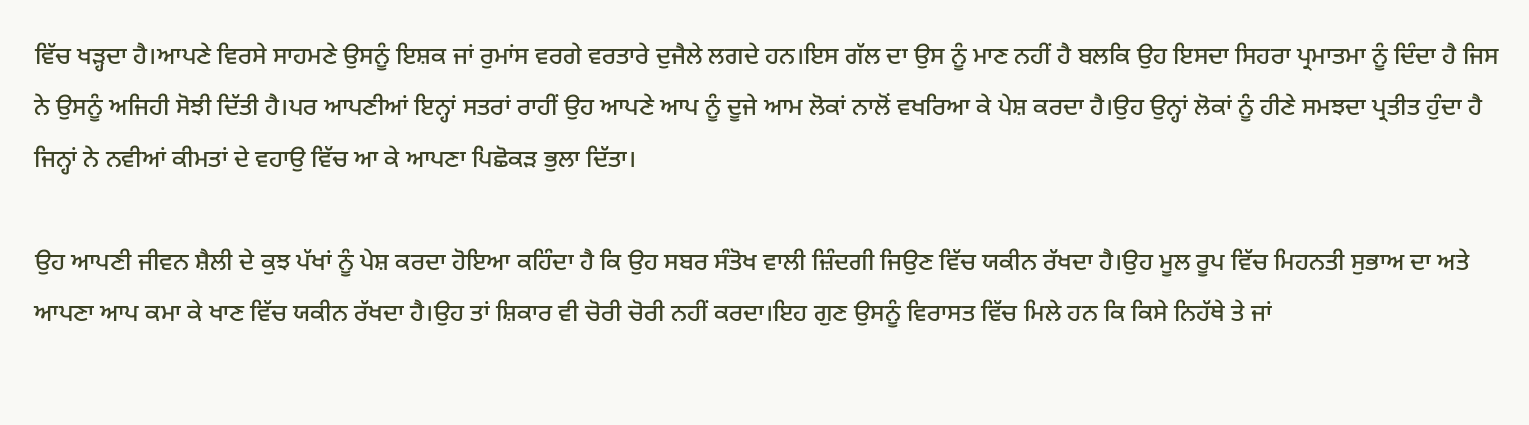ਵਿੱਚ ਖੜ੍ਹਦਾ ਹੈ।ਆਪਣੇ ਵਿਰਸੇ ਸਾਹਮਣੇ ਉਸਨੂੰ ਇਸ਼ਕ ਜਾਂ ਰੁਮਾਂਸ ਵਰਗੇ ਵਰਤਾਰੇ ਦੁਜੈਲੇ ਲਗਦੇ ਹਨ।ਇਸ ਗੱਲ ਦਾ ਉਸ ਨੂੰ ਮਾਣ ਨਹੀਂ ਹੈ ਬਲਕਿ ਉਹ ਇਸਦਾ ਸਿਹਰਾ ਪ੍ਰਮਾਤਮਾ ਨੂੰ ਦਿੰਦਾ ਹੈ ਜਿਸ ਨੇ ਉਸਨੂੰ ਅਜਿਹੀ ਸੋਝੀ ਦਿੱਤੀ ਹੈ।ਪਰ ਆਪਣੀਆਂ ਇਨ੍ਹਾਂ ਸਤਰਾਂ ਰਾਹੀਂ ਉਹ ਆਪਣੇ ਆਪ ਨੂੰ ਦੂਜੇ ਆਮ ਲੋਕਾਂ ਨਾਲੋਂ ਵਖਰਿਆ ਕੇ ਪੇਸ਼ ਕਰਦਾ ਹੈ।ਉਹ ਉਨ੍ਹਾਂ ਲੋਕਾਂ ਨੂੰ ਹੀਣੇ ਸਮਝਦਾ ਪ੍ਰਤੀਤ ਹੁੰਦਾ ਹੈ ਜਿਨ੍ਹਾਂ ਨੇ ਨਵੀਆਂ ਕੀਮਤਾਂ ਦੇ ਵਹਾਉ ਵਿੱਚ ਆ ਕੇ ਆਪਣਾ ਪਿਛੋਕੜ ਭੁਲਾ ਦਿੱਤਾ।

ਉਹ ਆਪਣੀ ਜੀਵਨ ਸ਼ੈਲੀ ਦੇ ਕੁਝ ਪੱਖਾਂ ਨੂੰ ਪੇਸ਼ ਕਰਦਾ ਹੋਇਆ ਕਹਿੰਦਾ ਹੈ ਕਿ ਉਹ ਸਬਰ ਸੰਤੋਖ ਵਾਲੀ ਜ਼ਿੰਦਗੀ ਜਿਉਣ ਵਿੱਚ ਯਕੀਨ ਰੱਖਦਾ ਹੈ।ਉਹ ਮੂਲ ਰੂਪ ਵਿੱਚ ਮਿਹਨਤੀ ਸੁਭਾਅ ਦਾ ਅਤੇ ਆਪਣਾ ਆਪ ਕਮਾ ਕੇ ਖਾਣ ਵਿੱਚ ਯਕੀਨ ਰੱਖਦਾ ਹੈ।ਉਹ ਤਾਂ ਸ਼ਿਕਾਰ ਵੀ ਚੋਰੀ ਚੋਰੀ ਨਹੀਂ ਕਰਦਾ।ਇਹ ਗੁਣ ਉਸਨੂੰ ਵਿਰਾਸਤ ਵਿੱਚ ਮਿਲੇ ਹਨ ਕਿ ਕਿਸੇ ਨਿਹੱਥੇ ਤੇ ਜਾਂ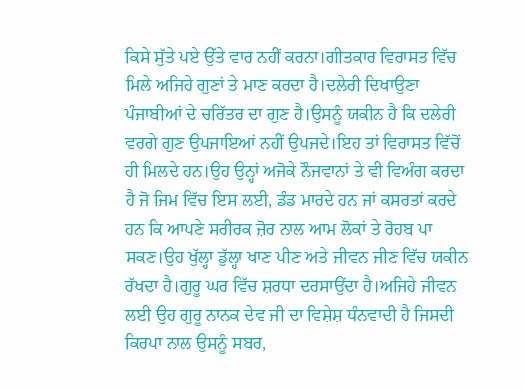ਕਿਸੇ ਸੁੱਤੇ ਪਏ ਉੱਤੇ ਵਾਰ ਨਹੀਂ ਕਰਨਾ।ਗੀਤਕਾਰ ਵਿਰਾਸਤ ਵਿੱਚ ਮਿਲੇ ਅਜਿਹੇ ਗੁਣਾਂ ਤੇ ਮਾਣ ਕਰਦਾ ਹੈ।ਦਲੇਰੀ ਦਿਖਾਉਣਾ ਪੰਜਾਬੀਆਂ ਦੇ ਚਰਿੱਤਰ ਦਾ ਗੁਣ ਹੈ।ਉਸਨੂੰ ਯਕੀਨ ਹੈ ਕਿ ਦਲੇਰੀ ਵਰਗੇ ਗੁਣ ਉਪਜਾਇਆਂ ਨਹੀਂ ਉਪਜਦੇ।ਇਹ ਤਾਂ ਵਿਰਾਸਤ ਵਿੱਚੋਂ ਹੀ ਮਿਲਦੇ ਹਨ।ਉਹ ਉਨ੍ਹਾਂ ਅਜੋਕੇ ਨੌਜਵਾਨਾਂ ਤੇ ਵੀ ਵਿਅੰਗ ਕਰਦਾ ਹੈ ਜੋ ਜਿਮ ਵਿੱਚ ਇਸ ਲਈ, ਡੰਡ ਮਾਰਦੇ ਹਨ ਜਾਂ ਕਸਰਤਾਂ ਕਰਦੇ ਹਨ ਕਿ ਆਪਣੇ ਸਰੀਰਕ ਜ਼ੋਰ ਨਾਲ ਆਮ ਲੋਕਾਂ ਤੇ ਰੋਹਬ ਪਾ ਸਕਣ।ਉਹ ਖੁੱਲ੍ਹਾ ਡੁੱਲ੍ਹਾ ਖਾਣ ਪੀਣ ਅਤੇ ਜੀਵਨ ਜੀਣ ਵਿੱਚ ਯਕੀਨ ਰੱਖਦਾ ਹੈ।ਗੁਰੂ ਘਰ ਵਿੱਚ ਸ਼ਰਧਾ ਦਰਸਾਉਂਦਾ ਹੈ।ਅਜਿਹੇ ਜੀਵਨ ਲਈ ਉਹ ਗੁਰੂ ਨਾਨਕ ਦੇਵ ਜੀ ਦਾ ਵਿਸ਼ੇਸ਼ ਧੰਨਵਾਦੀ ਹੈ ਜਿਸਦੀ ਕਿਰਪਾ ਨਾਲ ਉਸਨੂੰ ਸਬਰ,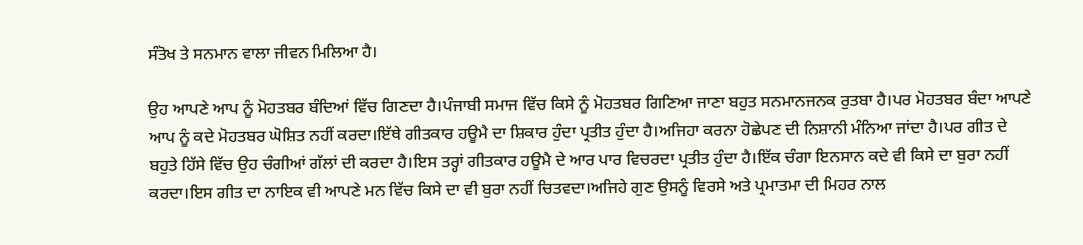ਸੰਤੋਖ ਤੇ ਸਨਮਾਨ ਵਾਲਾ ਜੀਵਨ ਮਿਲਿਆ ਹੈ।

ਉਹ ਆਪਣੇ ਆਪ ਨੂੰ ਮੋਹਤਬਰ ਬੰਦਿਆਂ ਵਿੱਚ ਗਿਣਦਾ ਹੈ।ਪੰਜਾਬੀ ਸਮਾਜ ਵਿੱਚ ਕਿਸੇ ਨੂੰ ਮੋਹਤਬਰ ਗਿਣਿਆ ਜਾਣਾ ਬਹੁਤ ਸਨਮਾਨਜਨਕ ਰੁਤਬਾ ਹੈ।ਪਰ ਮੋਹਤਬਰ ਬੰਦਾ ਆਪਣੇ ਆਪ ਨੂੰ ਕਦੇ ਮੋਹਤਬਰ ਘੋਸ਼ਿਤ ਨਹੀਂ ਕਰਦਾ।ਇੱਥੇ ਗੀਤਕਾਰ ਹਊਮੈ ਦਾ ਸ਼ਿਕਾਰ ਹੁੰਦਾ ਪ੍ਰਤੀਤ ਹੁੰਦਾ ਹੈ।ਅਜਿਹਾ ਕਰਨਾ ਹੋਛੇਪਣ ਦੀ ਨਿਸ਼ਾਨੀ ਮੰਨਿਆ ਜਾਂਦਾ ਹੈ।ਪਰ ਗੀਤ ਦੇ ਬਹੁਤੇ ਹਿੱਸੇ ਵਿੱਚ ਉਹ ਚੰਗੀਆਂ ਗੱਲਾਂ ਦੀ ਕਰਦਾ ਹੈ।ਇਸ ਤਰ੍ਹਾਂ ਗੀਤਕਾਰ ਹਊਮੈ ਦੇ ਆਰ ਪਾਰ ਵਿਚਰਦਾ ਪ੍ਰਤੀਤ ਹੁੰਦਾ ਹੈ।ਇੱਕ ਚੰਗਾ ਇਨਸਾਨ ਕਦੇ ਵੀ ਕਿਸੇ ਦਾ ਬੁਰਾ ਨਹੀਂ ਕਰਦਾ।ਇਸ ਗੀਤ ਦਾ ਨਾਇਕ ਵੀ ਆਪਣੇ ਮਨ ਵਿੱਚ ਕਿਸੇ ਦਾ ਵੀ ਬੁਰਾ ਨਹੀਂ ਚਿਤਵਦਾ।ਅਜਿਹੇ ਗੁਣ ਉਸਨੂੰ ਵਿਰਸੇ ਅਤੇ ਪ੍ਰਮਾਤਮਾ ਦੀ ਮਿਹਰ ਨਾਲ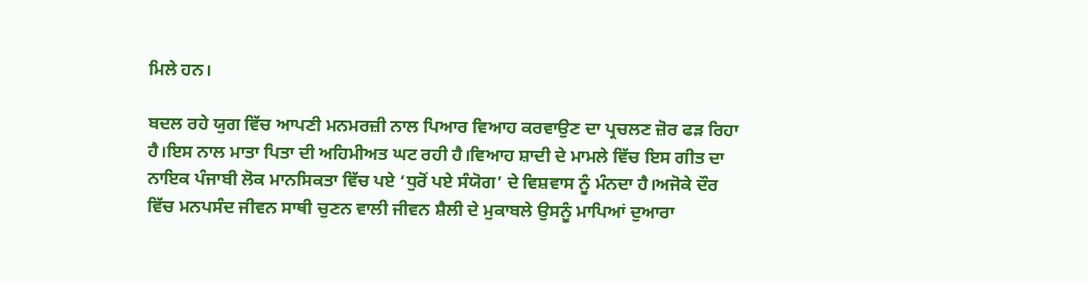ਮਿਲੇ ਹਨ।

ਬਦਲ ਰਹੇ ਯੁਗ ਵਿੱਚ ਆਪਣੀ ਮਨਮਰਜ਼ੀ ਨਾਲ ਪਿਆਰ ਵਿਆਹ ਕਰਵਾਉਣ ਦਾ ਪ੍ਰਚਲਣ ਜ਼ੋਰ ਫੜ ਰਿਹਾ ਹੈ।ਇਸ ਨਾਲ ਮਾਤਾ ਪਿਤਾ ਦੀ ਅਹਿਮੀਅਤ ਘਟ ਰਹੀ ਹੈ।ਵਿਆਹ ਸ਼ਾਦੀ ਦੇ ਮਾਮਲੇ ਵਿੱਚ ਇਸ ਗੀਤ ਦਾ ਨਾਇਕ ਪੰਜਾਬੀ ਲੋਕ ਮਾਨਸਿਕਤਾ ਵਿੱਚ ਪਏ ‘ਧੁਰੋਂ ਪਏ ਸੰਯੋਗ’ ਦੇ ਵਿਸ਼ਵਾਸ ਨੂੰ ਮੰਨਦਾ ਹੈ।ਅਜੋਕੇ ਦੌਰ ਵਿੱਚ ਮਨਪਸੰਦ ਜੀਵਨ ਸਾਥੀ ਚੁਣਨ ਵਾਲੀ ਜੀਵਨ ਸ਼ੈਲੀ ਦੇ ਮੁਕਾਬਲੇ ਉਸਨੂੰ ਮਾਪਿਆਂ ਦੁਆਰਾ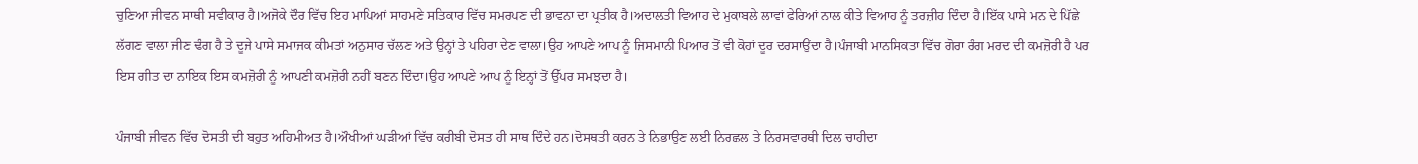ਚੁਣਿਆ ਜੀਵਨ ਸਾਥੀ ਸਵੀਕਾਰ ਹੈ।ਅਜੋਕੇ ਦੌਰ ਵਿੱਚ ਇਹ ਮਾਪਿਆਂ ਸਾਹਮਣੇ ਸਤਿਕਾਰ ਵਿੱਚ ਸਮਰਪਣ ਦੀ ਭਾਵਨਾ ਦਾ ਪ੍ਰਤੀਕ ਹੈ।ਅਦਾਲਤੀ ਵਿਆਹ ਦੇ ਮੁਕਾਬਲੇ ਲਾਵਾਂ ਫੇਰਿਆਂ ਨਾਲ ਕੀਤੇ ਵਿਆਹ ਨੂੰ ਤਰਜ਼ੀਹ ਦਿੰਦਾ ਹੈ।ਇੱਕ ਪਾਸੇ ਮਨ ਦੇ ਪਿੱਛੇ ਲੱਗਣ ਵਾਲਾ ਜੀਣ ਢੰਗ ਹੈ ਤੇ ਦੂਜੇ ਪਾਸੇ ਸਮਾਜਕ ਕੀਮਤਾਂ ਅਨੁਸਾਰ ਚੱਲਣ ਅਤੇ ਉਨ੍ਹਾਂ ਤੇ ਪਹਿਰਾ ਦੇਣ ਵਾਲਾ।ਉਹ ਆਪਣੇ ਆਪ ਨੂੰ ਜਿਸਮਾਨੀ ਪਿਆਰ ਤੋਂ ਵੀ ਕੋਹਾਂ ਦੂਰ ਦਰਸਾਉਂਦਾ ਹੈ।ਪੰਜਾਬੀ ਮਾਨਸਿਕਤਾ ਵਿੱਚ ਗੋਰਾ ਰੰਗ ਮਰਦ ਦੀ ਕਮਜ਼ੋਰੀ ਹੈ ਪਰ ਇਸ ਗੀਤ ਦਾ ਨਾਇਕ ਇਸ ਕਮਜ਼ੋਰੀ ਨੂੰ ਆਪਣੀ ਕਮਜ਼ੋਰੀ ਨਹੀਂ ਬਣਨ ਦਿੰਦਾ।ਉਹ ਆਪਣੇ ਆਪ ਨੂੰ ਇਨ੍ਹਾਂ ਤੋਂ ਉੱਪਰ ਸਮਝਦਾ ਹੈ।

ਪੰਜਾਬੀ ਜੀਵਨ ਵਿੱਚ ਦੋਸਤੀ ਦੀ ਬਹੁਤ ਅਹਿਮੀਅਤ ਹੈ।ਔਖੀਆਂ ਘੜੀਆਂ ਵਿੱਚ ਕਰੀਬੀ ਦੋਸਤ ਹੀ ਸਾਥ ਦਿੰਦੇ ਹਨ।ਦੋਸਥਤੀ ਕਰਨ ਤੇ ਨਿਭਾਉਣ ਲਈ ਨਿਰਛਲ ਤੇ ਨਿਰਸਵਾਰਥੀ ਦਿਲ ਚਾਹੀਦਾ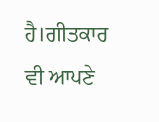ਹੈ।ਗੀਤਕਾਰ ਵੀ ਆਪਣੇ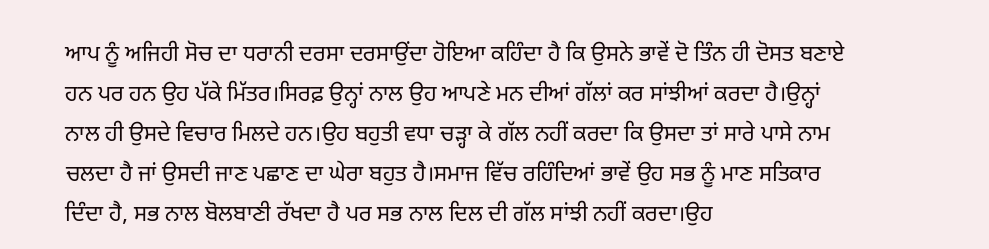ਆਪ ਨੂੰ ਅਜਿਹੀ ਸੋਚ ਦਾ ਧਰਾਨੀ ਦਰਸਾ ਦਰਸਾਉਂਦਾ ਹੋਇਆ ਕਹਿੰਦਾ ਹੈ ਕਿ ਉਸਨੇ ਭਾਵੇਂ ਦੋ ਤਿੰਨ ਹੀ ਦੋਸਤ ਬਣਾਏ ਹਨ ਪਰ ਹਨ ਉਹ ਪੱਕੇ ਮਿੱਤਰ।ਸਿਰਫ਼ ਉਨ੍ਹਾਂ ਨਾਲ ਉਹ ਆਪਣੇ ਮਨ ਦੀਆਂ ਗੱਲਾਂ ਕਰ ਸਾਂਝੀਆਂ ਕਰਦਾ ਹੈ।ਉਨ੍ਹਾਂ ਨਾਲ ਹੀ ਉਸਦੇ ਵਿਚਾਰ ਮਿਲਦੇ ਹਨ।ਉਹ ਬਹੁਤੀ ਵਧਾ ਚੜ੍ਹਾ ਕੇ ਗੱਲ ਨਹੀਂ ਕਰਦਾ ਕਿ ਉਸਦਾ ਤਾਂ ਸਾਰੇ ਪਾਸੇ ਨਾਮ ਚਲਦਾ ਹੈ ਜਾਂ ਉਸਦੀ ਜਾਣ ਪਛਾਣ ਦਾ ਘੇਰਾ ਬਹੁਤ ਹੈ।ਸਮਾਜ ਵਿੱਚ ਰਹਿੰਦਿਆਂ ਭਾਵੇਂ ਉਹ ਸਭ ਨੂੰ ਮਾਣ ਸਤਿਕਾਰ ਦਿੰਦਾ ਹੈ, ਸਭ ਨਾਲ ਬੋਲਬਾਣੀ ਰੱਖਦਾ ਹੈ ਪਰ ਸਭ ਨਾਲ ਦਿਲ ਦੀ ਗੱਲ ਸਾਂਝੀ ਨਹੀਂ ਕਰਦਾ।ਉਹ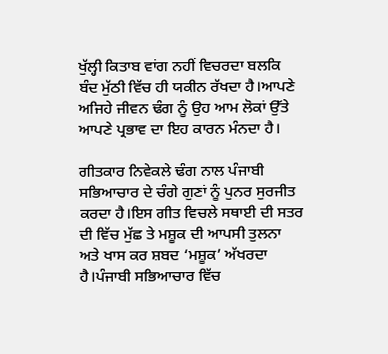ਖੁੱਲ੍ਹੀ ਕਿਤਾਬ ਵਾਂਗ ਨਹੀਂ ਵਿਚਰਦਾ ਬਲਕਿ ਬੰਦ ਮੁੱਠੀ ਵਿੱਚ ਹੀ ਯਕੀਨ ਰੱਖਦਾ ਹੈ।ਆਪਣੇ ਅਜਿਹੇ ਜੀਵਨ ਢੰਗ ਨੂੰ ਉਹ ਆਮ ਲੋਕਾਂ ਉੱਤੇ ਆਪਣੇ ਪ੍ਰਭਾਵ ਦਾ ਇਹ ਕਾਰਨ ਮੰਨਦਾ ਹੈ।

ਗੀਤਕਾਰ ਨਿਵੇਕਲੇ ਢੰਗ ਨਾਲ ਪੰਜਾਬੀ ਸਭਿਆਚਾਰ ਦੇ ਚੰਗੇ ਗੁਣਾਂ ਨੂੰ ਪੁਨਰ ਸੁਰਜੀਤ ਕਰਦਾ ਹੈ।ਇਸ ਗੀਤ ਵਿਚਲੇ ਸਥਾਈ ਦੀ ਸਤਰ ਦੀ ਵਿੱਚ ਮੁੱਛ ਤੇ ਮਸ਼ੂਕ ਦੀ ਆਪਸੀ ਤੁਲਨਾ ਅਤੇ ਖਾਸ ਕਰ ਸ਼ਬਦ ‘ਮਸ਼ੂਕ’ ਅੱਖਰਦਾ ਹੈ।ਪੰਜਾਬੀ ਸਭਿਆਚਾਰ ਵਿੱਚ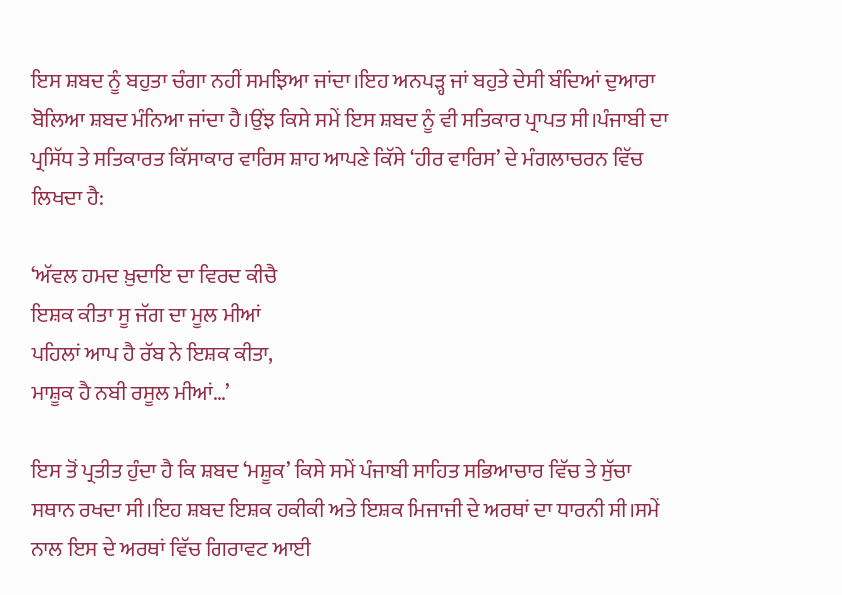ਇਸ ਸ਼ਬਦ ਨੂੰ ਬਹੁਤਾ ਚੰਗਾ ਨਹੀਂ ਸਮਝਿਆ ਜਾਂਦਾ।ਇਹ ਅਨਪੜ੍ਹ ਜਾਂ ਬਹੁਤੇ ਦੇਸੀ ਬੰਦਿਆਂ ਦੁਆਰਾ ਬੋਲਿਆ ਸ਼ਬਦ ਮੰਨਿਆ ਜਾਂਦਾ ਹੈ।ਉਂਝ ਕਿਸੇ ਸਮੇਂ ਇਸ ਸ਼ਬਦ ਨੂੰ ਵੀ ਸਤਿਕਾਰ ਪ੍ਰਾਪਤ ਸੀ।ਪੰਜਾਬੀ ਦਾ ਪ੍ਰਸਿੱਧ ਤੇ ਸਤਿਕਾਰਤ ਕਿੱਸਾਕਾਰ ਵਾਰਿਸ ਸ਼ਾਹ ਆਪਣੇ ਕਿੱਸੇ ‘ਹੀਰ ਵਾਰਿਸ’ ਦੇ ਮੰਗਲਾਚਰਨ ਵਿੱਚ ਲਿਖਦਾ ਹੈ:

‘ਅੱਵਲ ਹਮਦ ਖ਼ੁਦਾਇ ਦਾ ਵਿਰਦ ਕੀਚੈ
ਇਸ਼ਕ ਕੀਤਾ ਸੂ ਜੱਗ ਦਾ ਮੂਲ ਮੀਆਂ
ਪਹਿਲਾਂ ਆਪ ਹੈ ਰੱਬ ਨੇ ਇਸ਼ਕ ਕੀਤਾ,
ਮਾਸ਼ੂਕ ਹੈ ਨਬੀ ਰਸੂਲ ਮੀਆਂ…’

ਇਸ ਤੋਂ ਪ੍ਰਤੀਤ ਹੁੰਦਾ ਹੈ ਕਿ ਸ਼ਬਦ ‘ਮਸ਼ੂਕ’ ਕਿਸੇ ਸਮੇਂ ਪੰਜਾਬੀ ਸਾਹਿਤ ਸਭਿਆਚਾਰ ਵਿੱਚ ਤੇ ਸੁੱਚਾ ਸਥਾਨ ਰਖਦਾ ਸੀ।ਇਹ ਸ਼ਬਦ ਇਸ਼ਕ ਹਕੀਕੀ ਅਤੇ ਇਸ਼ਕ ਮਿਜਾਜੀ ਦੇ ਅਰਥਾਂ ਦਾ ਧਾਰਨੀ ਸੀ।ਸਮੇਂ ਨਾਲ ਇਸ ਦੇ ਅਰਥਾਂ ਵਿੱਚ ਗਿਰਾਵਟ ਆਈ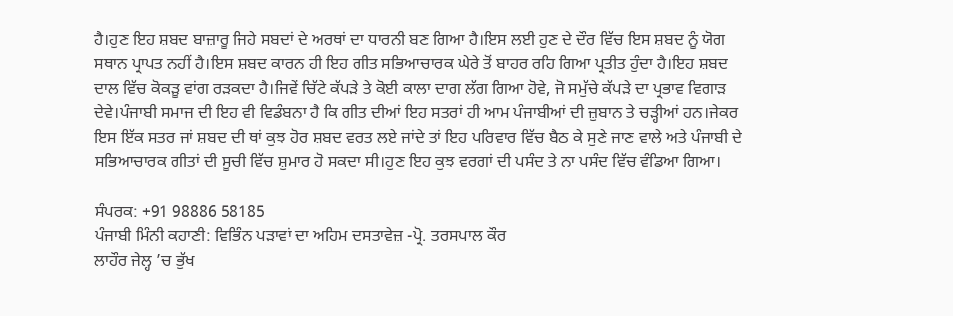ਹੈ।ਹੁਣ ਇਹ ਸ਼ਬਦ ਬਾਜ਼ਾਰੂ ਜਿਹੇ ਸਬਦਾਂ ਦੇ ਅਰਥਾਂ ਦਾ ਧਾਰਨੀ ਬਣ ਗਿਆ ਹੈ।ਇਸ ਲਈ ਹੁਣ ਦੇ ਦੌਰ ਵਿੱਚ ਇਸ ਸ਼ਬਦ ਨੂੰ ਯੋਗ ਸਥਾਨ ਪ੍ਰਾਪਤ ਨਹੀਂ ਹੈ।ਇਸ ਸ਼ਬਦ ਕਾਰਨ ਹੀ ਇਹ ਗੀਤ ਸਭਿਆਚਾਰਕ ਘੇਰੇ ਤੋਂ ਬਾਹਰ ਰਹਿ ਗਿਆ ਪ੍ਰਤੀਤ ਹੁੰਦਾ ਹੈ।ਇਹ ਸ਼ਬਦ ਦਾਲ ਵਿੱਚ ਕੋਕੜੂ ਵਾਂਗ ਰੜਕਦਾ ਹੈ।ਜਿਵੇਂ ਚਿੱਟੇ ਕੱਪੜੇ ਤੇ ਕੋਈ ਕਾਲਾ ਦਾਗ ਲੱਗ ਗਿਆ ਹੋਵੇ, ਜੋ ਸਮੁੱਚੇ ਕੱਪੜੇ ਦਾ ਪ੍ਰਭਾਵ ਵਿਗਾੜ ਦੇਵੇ।ਪੰਜਾਬੀ ਸਮਾਜ ਦੀ ਇਹ ਵੀ ਵਿਡੰਬਨਾ ਹੈ ਕਿ ਗੀਤ ਦੀਆਂ ਇਹ ਸਤਰਾਂ ਹੀ ਆਮ ਪੰਜਾਬੀਆਂ ਦੀ ਜ਼ੁਬਾਨ ਤੇ ਚੜ੍ਹੀਆਂ ਹਨ।ਜੇਕਰ ਇਸ ਇੱਕ ਸਤਰ ਜਾਂ ਸ਼ਬਦ ਦੀ ਥਾਂ ਕੁਝ ਹੋਰ ਸ਼ਬਦ ਵਰਤ ਲਏ ਜਾਂਦੇ ਤਾਂ ਇਹ ਪਰਿਵਾਰ ਵਿੱਚ ਬੈਠ ਕੇ ਸੁਣੇ ਜਾਣ ਵਾਲੇ ਅਤੇ ਪੰਜਾਬੀ ਦੇ ਸਭਿਆਚਾਰਕ ਗੀਤਾਂ ਦੀ ਸੂਚੀ ਵਿੱਚ ਸ਼ੁਮਾਰ ਹੋ ਸਕਦਾ ਸੀ।ਹੁਣ ਇਹ ਕੁਝ ਵਰਗਾਂ ਦੀ ਪਸੰਦ ਤੇ ਨਾ ਪਸੰਦ ਵਿੱਚ ਵੰਡਿਆ ਗਿਆ।

ਸੰਪਰਕ: +91 98886 58185
ਪੰਜਾਬੀ ਮਿੰਨੀ ਕਹਾਣੀ: ਵਿਭਿੰਨ ਪੜਾਵਾਂ ਦਾ ਅਹਿਮ ਦਸਤਾਵੇਜ਼ -ਪ੍ਰੋ. ਤਰਸਪਾਲ ਕੌਰ
ਲਾਹੌਰ ਜੇਲ੍ਹ ’ਚ ਭੁੱਖ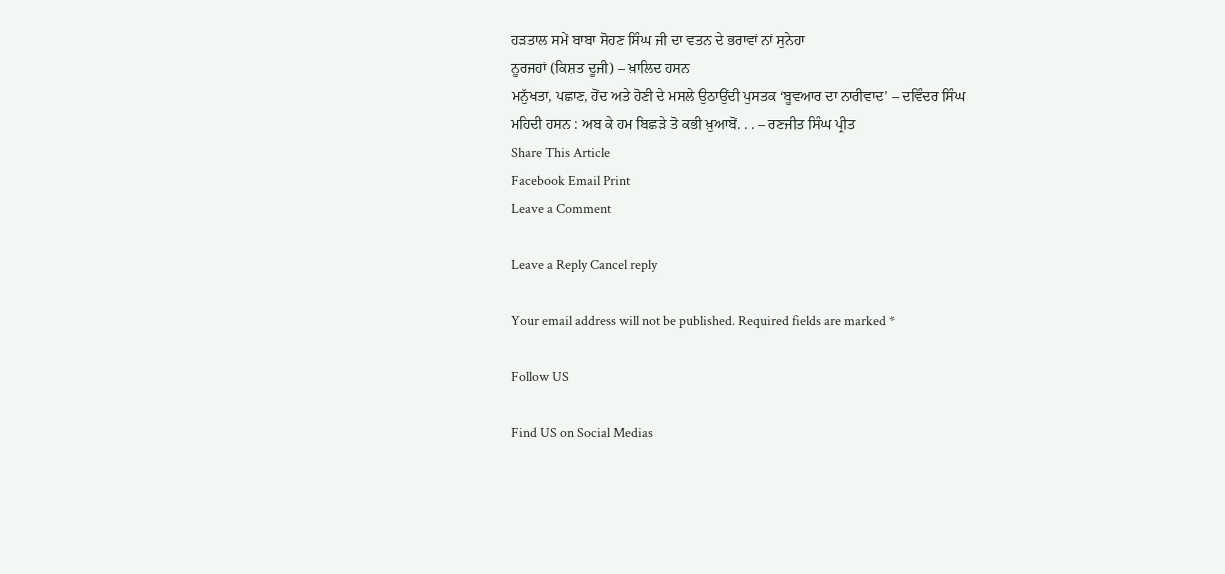ਹੜਤਾਲ ਸਮੇਂ ਬਾਬਾ ਸੋਹਣ ਸਿੰਘ ਜੀ ਦਾ ਵਤਨ ਦੇ ਭਰਾਵਾਂ ਨਾਂ ਸੁਨੇਹਾ
ਨੂਰਜਹਾਂ (ਕਿਸ਼ਤ ਦੂਜੀ) – ਖ਼ਾਲਿਦ ਹਸਨ
ਮਨੁੱਖਤਾ, ਪਛਾਣ, ਹੋਂਦ ਅਤੇ ਹੋਣੀ ਦੇ ਮਸਲੇ ਉਠਾਉਂਦੀ ਪੁਸਤਕ ‘ਬੂਵਆਰ ਦਾ ਨਾਰੀਵਾਦ’ – ਦਵਿੰਦਰ ਸਿੰਘ
ਮਹਿਦੀ ਹਸਨ : ਅਬ ਕੇ ਹਮ ਬਿਛੜੇ ਤੋ ਕਭੀ ਖ਼ੁਆਬੋਂ. . . – ਰਣਜੀਤ ਸਿੰਘ ਪ੍ਰੀਤ
Share This Article
Facebook Email Print
Leave a Comment

Leave a Reply Cancel reply

Your email address will not be published. Required fields are marked *

Follow US

Find US on Social Medias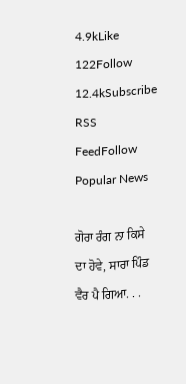4.9kLike
122Follow
12.4kSubscribe
RSS FeedFollow
Popular News

ਗੋਰਾ ਰੰਗ ਨਾ ਕਿਸੇ ਦਾ ਹੋਵੇ, ਸਾਰਾ ਪਿੰਡ ਵੈਰ ਪੈ ਗਿਆ. . .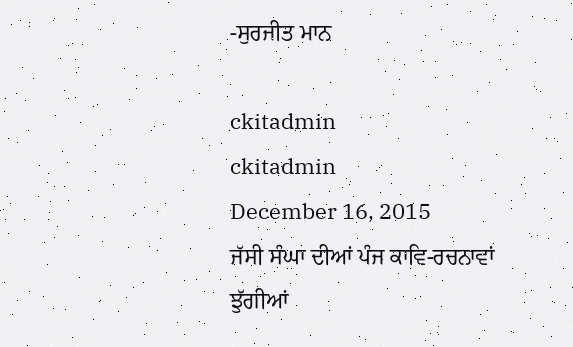-ਸੁਰਜੀਤ ਮਾਨ

ckitadmin
ckitadmin
December 16, 2015
ਜੱਸੀ ਸੰਘਾ ਦੀਆਂ ਪੰਜ ਕਾਵਿ-ਰਚਨਾਵਾਂ
ਝੁੱਗੀਆਂ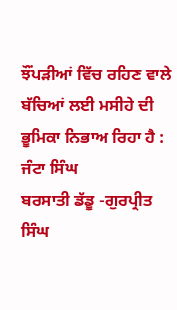ਝੌਂਪੜੀਆਂ ਵਿੱਚ ਰਹਿਣ ਵਾਲੇ ਬੱਚਿਆਂ ਲਈ ਮਸੀਹੇ ਦੀ ਭੂਮਿਕਾ ਨਿਭਾਅ ਰਿਹਾ ਹੈ : ਜੰਟਾ ਸਿੰਘ
ਬਰਸਾਤੀ ਡੱਡੂ -ਗੁਰਪ੍ਰੀਤ ਸਿੰਘ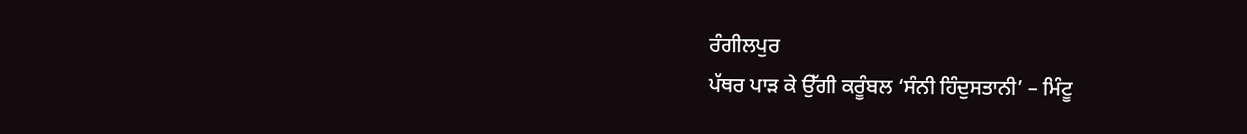ਰੰਗੀਲਪੁਰ
ਪੱਥਰ ਪਾੜ ਕੇ ਉੱਗੀ ਕਰੂੰਬਲ ‘ਸੰਨੀ ਹਿੰਦੁਸਤਾਨੀ’ – ਮਿੰਟੂ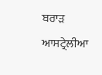ਬਰਾੜ ਆਸਟ੍ਰੇਲੀਆ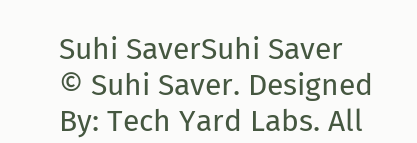Suhi SaverSuhi Saver
© Suhi Saver. Designed By: Tech Yard Labs. All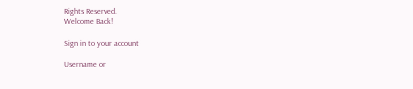Rights Reserved.
Welcome Back!

Sign in to your account

Username or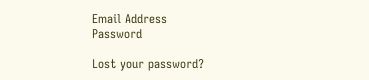Email Address
Password

Lost your password?